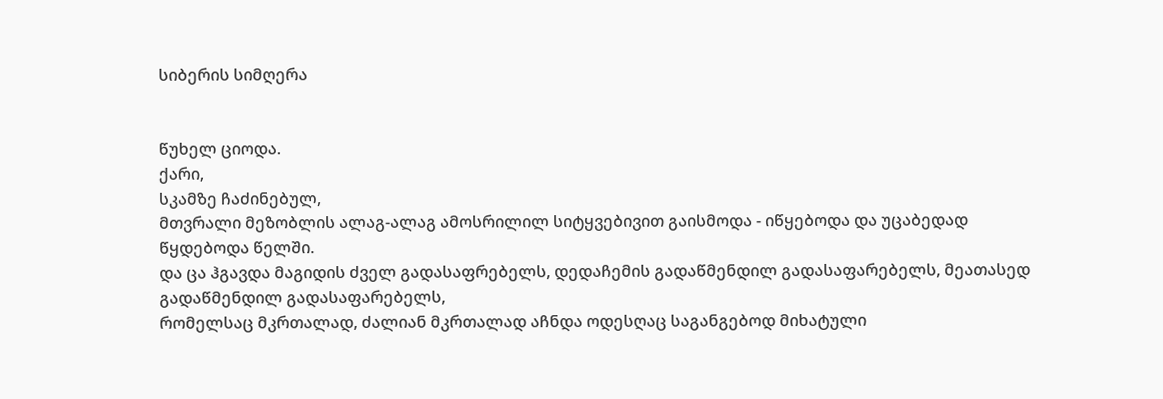სიბერის სიმღერა


წუხელ ციოდა.
ქარი,
სკამზე ჩაძინებულ,
მთვრალი მეზობლის ალაგ-ალაგ ამოსრილილ სიტყვებივით გაისმოდა - იწყებოდა და უცაბედად წყდებოდა წელში.
და ცა ჰგავდა მაგიდის ძველ გადასაფრებელს, დედაჩემის გადაწმენდილ გადასაფარებელს, მეათასედ გადაწმენდილ გადასაფარებელს,
რომელსაც მკრთალად, ძალიან მკრთალად აჩნდა ოდესღაც საგანგებოდ მიხატული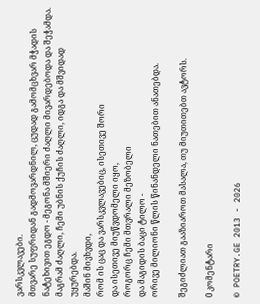ვარსკვლავები.
მთვარე სუფრიდან გადმოვარდნილ, ცუდად გამომცხვარ მჭადის ნატეხივით ეგდო - მეგონა მშიერი ძაღლი მივარდებოდა და შეჭამდა.
მაგრამ ძაღლი, ჩემი უბნის ქუჩის ძაღლი, იდგა და მშვიდად უყურებდა.
მაშინ მივხვდი,
რომ ის ცაც და ვარსკვლავებიც, ისეთივე შორი
და ისეთივე მიუწვდომელი იყო,
როგორც ჩემი მთვრალი მეზობელი
და მაგიდის ბაცი ტილო -
ორივე მილიონი წლის წინანდელი ნათებით ანათებდა.

შეგიძლიათ გააზიაროთ მასალა, თუ მიუთითებთ ავტორს.

0 კომენტარი

© POETRY.GE 2013 - 2026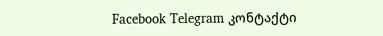Facebook Telegram კონტაქტი